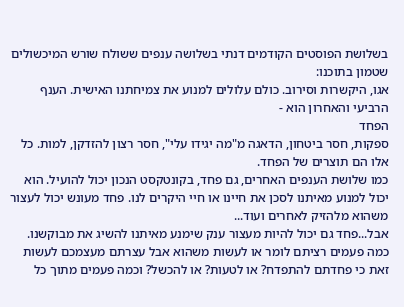בשלושת הפוסטים הקודמים דנתי בשלושה ענפים ששולח שורש המיכשולים שטמון בתוכנו:
אגו, היקשרות וסירוב. כולם עלולים למנוע את צמיחתנו האישית. הענף הרביעי והאחרון הוא -
הפחד
ספקות, חסר ביטחון, הדאגה מ"מה יגידו עלי", חסר רצון להזדקן, למות. כל אלו הם תוצרים של הפחד.
כמו שלושת הענפים האחרים, גם פחד, בקונטקסט הנכון יכול להועיל. הוא יכול למנוע מאיתנו לסכן את חיינו או חיי היקרים לנו. פחד מעונש יכול לעצור משהוא מלהזיק לאחרים ועוד...
אבל...פחד גם יכול להיות מעצור ענק שימנע מאיתנו להשיג את מבוקשנו.
כמה פעמים רציתם לומר או לעשות משהוא אבל עצרתם מעצמכם לעשות זאת כי פחדתם להתפדח? או לטעות? או להכשל? וכמה פעמים מתוך כל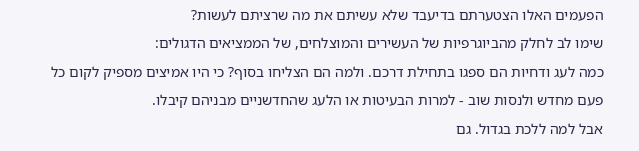הפעמים האלו הצטערתם בדיעבד שלא עשיתם את מה שרציתם לעשות?
שימו לב לחלק מהביוגרפיות של העשירים והמוצלחים, של הממציאים הדגולים:
כמה לעג ודחיות הם ספגו בתחילת דרכם. ולמה הם הצליחו בסוף? כי היו אמיצים מספיק לקום כל פעם מחדש ולנסות שוב - למרות הבעיטות או הלעג שהחדשניים מבניהם קיבלו.
אבל למה ללכת בגדול. גם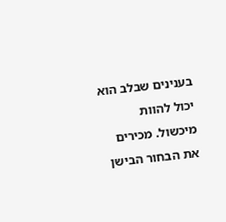בענינים שבלב הוא יכול להוות מיכשול. מכירים את הבחור הבישן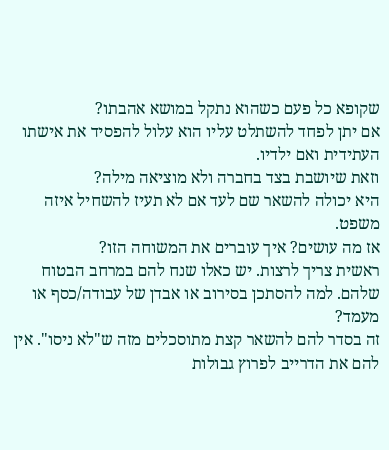שקופא כל פעם כשהוא נתקל במושא אהבתו?
אם יתן לפחד להשתלט עליו הוא עלול להפסיד את אישתו העתידית ואם ילדיו.
וזאת שיושבת בצד בחברה ולא מוציאה מילה?
היא יכולה להשאר שם לעד אם לא תעיז להשחיל איזה משפט.
אז מה עושים? איך עוברים את המשוחה הזו?
ראשית צריך לרצות. יש כאלו שנח להם במרחב הבטוח שלהם. למה להסתכן בסירוב או אבדן של עבודה/כסף או מעמד?
זה בסדר להם להשאר קצת מתוסכלים מזה ש"לא ניסו". אין להם את הדרייב לפרוץ גבולות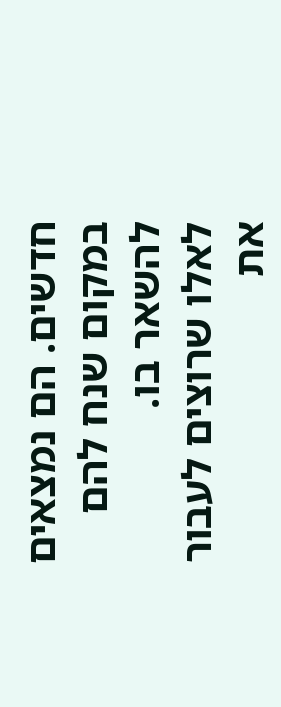חדשים. הם נמצאים במקום שנח להם להשאר בו.
לאלו שרוצים לעבור את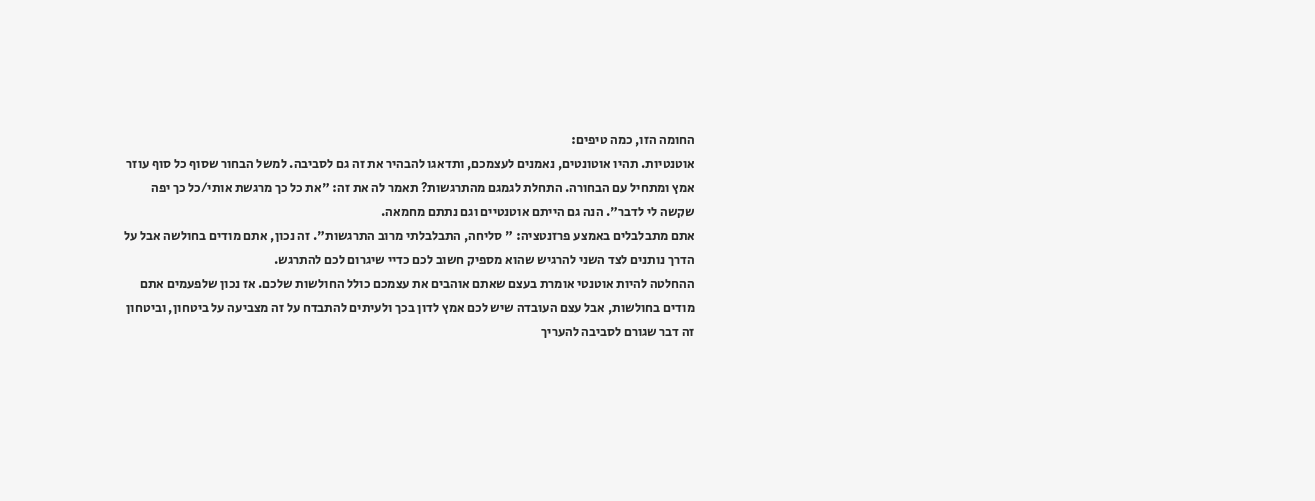החומה הזו, כמה טיפים:
אוטנטיות. תהיו אוטונטים, נאמנים לעצמכם, ותדאגו להבהיר את זה גם לסביבה. למשל הבחור שסוף כל סוף עוזר אמץ ומתחיל עם הבחורה. התחלת לגמגם מהתרגשות? תאמר לה את זה: "את כל כך מרגשת אותי/כל כך יפה שקשה לי לדבר". הנה גם הייתם אוטנטיים וגם נתתם מחמאה.
אתם מתבלבלים באמצע פרזנטציה: " סליחה, התבלבלתי מרוב התרגשות". זה נכון, אתם מודים בחולשה אבל על הדרך נותנים לצד השני להרגיש שהוא מספיק חשוב לכם כדיי שיגרום לכם להתרגש.
ההחלטה להיות אוטנטי אומרת בעצם שאתם אוהבים את עצמכם כולל החולשות שלכם. אז נכון שלפעמים אתם מודים בחולשות, אבל עצם העובדה שיש לכם אמץ לדון בכך ולעיתים להתבדח על זה מצביעה על ביטחון, וביטחון זה דבר שגורם לסביבה להעריך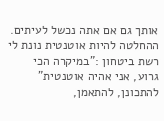אותך גם אם אתה נכשל לעיתים.
ההחלטה להיות אוטנטית נונת לי רשת ביטחון :"במיקרה הכי גרוע, אני אהיה אוטנטית"
להתכונן, להתאמן,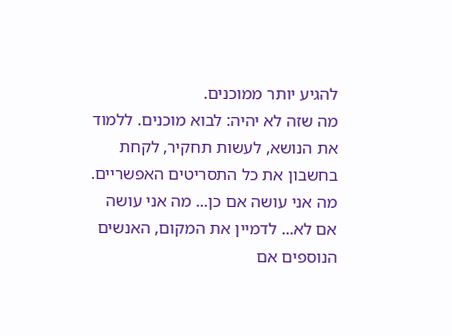להגיע יותר ממוכנים.
מה שזה לא יהיה: לבוא מוכנים. ללמוד את הנושא, לעשות תחקיר, לקחת בחשבון את כל התסריטים האפשריים. מה אני עושה אם כן... מה אני עושה אם לא... לדמיין את המקום, האנשים הנוספים אם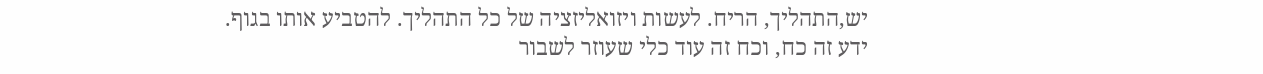יש,התהליך, הריח. לעשות ויזואליזציה של כל התהליך. להטביע אותו בגוף.
ידע זה כח, וכח זה עוד כלי שעוזר לשבור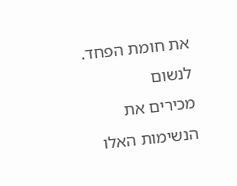את חומת הפחד.
לנשום
מכירים את הנשימות האלו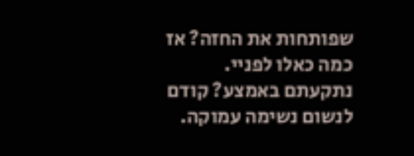שפותחות את החזה? אז כמה כאלו לפניי. נתקעתם באמצע? קודם לנשום נשימה עמוקה.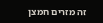זה מזרים חמצן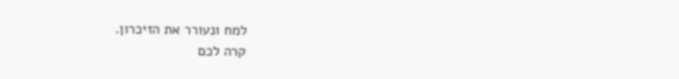למח ונעורר את הזיכרון.
קרה לכם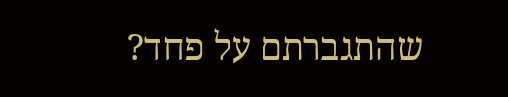שהתגברתם על פחד?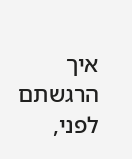איך הרגשתם לפני,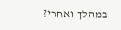במהלך ואחרי?